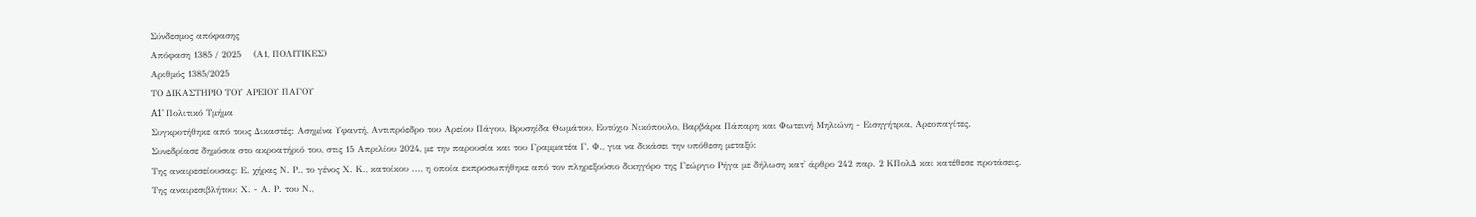Σύνδεσμος απόφασης
Απόφαση 1385 / 2025    (Α1, ΠΟΛΙΤΙΚΕΣ)
Αριθμός 1385/2025
ΤΟ ΔΙΚΑΣΤΗΡΙΟ ΤΟΥ ΑΡΕΙΟΥ ΠΑΓΟΥ
A1' Πολιτικό Τμήμα
Συγκροτήθηκε από τους Δικαστές: Ασημίνα Υφαντή, Αντιπρόεδρο του Αρείου Πάγου, Βρυσηίδα Θωμάτου, Ευτύχιο Νικόπουλο, Βαρβάρα Πάπαρη και Φωτεινή Μηλιώνη - Εισηγήτρια, Αρεοπαγίτες.
Συνεδρίασε δημόσια στο ακροατήριό του, στις 15 Απριλίου 2024, με την παρουσία και του Γραμματέα Γ. Φ., για να δικάσει την υπόθεση μεταξύ:
Της αναιρεσείουσας: Ε. χήρας Ν. Ρ., το γένος Χ. Κ., κατοίκου ..., η οποία εκπροσωπήθηκε από τον πληρεξούσιο δικηγόρο της Γεώργιο Ρήγα με δήλωση κατ' άρθρο 242 παρ. 2 ΚΠολΔ και κατέθεσε προτάσεις.
Της αναιρεσιβλήτου: Χ. - Α. Ρ. του Ν.,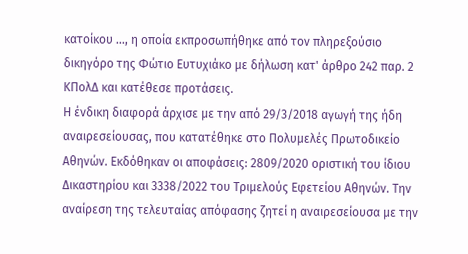κατοίκου ..., η οποία εκπροσωπήθηκε από τον πληρεξούσιο δικηγόρο της Φώτιο Ευτυχιάκο με δήλωση κατ' άρθρο 242 παρ. 2 ΚΠολΔ και κατέθεσε προτάσεις.
Η ένδικη διαφορά άρχισε με την από 29/3/2018 αγωγή της ήδη αναιρεσείουσας, που κατατέθηκε στο Πολυμελές Πρωτοδικείο Αθηνών. Εκδόθηκαν οι αποφάσεις: 2809/2020 οριστική του ίδιου Δικαστηρίου και 3338/2022 του Τριμελούς Εφετείου Αθηνών. Την αναίρεση της τελευταίας απόφασης ζητεί η αναιρεσείουσα με την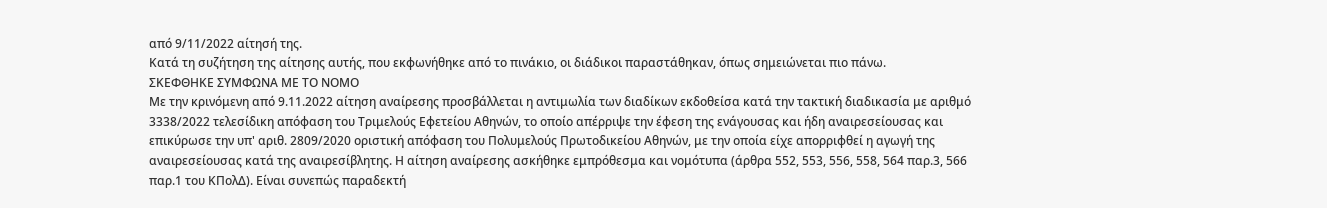από 9/11/2022 αίτησή της.
Κατά τη συζήτηση της αίτησης αυτής, που εκφωνήθηκε από το πινάκιο, οι διάδικοι παραστάθηκαν, όπως σημειώνεται πιο πάνω.
ΣΚΕΦΘΗΚΕ ΣΥΜΦΩΝΑ ΜΕ ΤΟ ΝΟΜΟ
Με την κρινόμενη από 9.11.2022 αίτηση αναίρεσης προσβάλλεται η αντιμωλία των διαδίκων εκδοθείσα κατά την τακτική διαδικασία με αριθμό 3338/2022 τελεσίδικη απόφαση του Τριμελούς Εφετείου Αθηνών, το οποίο απέρριψε την έφεση της ενάγουσας και ήδη αναιρεσείουσας και επικύρωσε την υπ' αριθ. 2809/2020 οριστική απόφαση του Πολυμελούς Πρωτοδικείου Αθηνών, με την οποία είχε απορριφθεί η αγωγή της αναιρεσείουσας κατά της αναιρεσίβλητης. Η αίτηση αναίρεσης ασκήθηκε εμπρόθεσμα και νομότυπα (άρθρα 552, 553, 556, 558, 564 παρ.3, 566 παρ.1 του ΚΠολΔ). Είναι συνεπώς παραδεκτή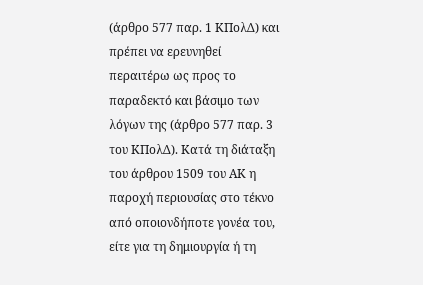(άρθρο 577 παρ. 1 ΚΠολΔ) και πρέπει να ερευνηθεί περαιτέρω ως προς το παραδεκτό και βάσιμο των λόγων της (άρθρο 577 παρ. 3 του ΚΠολΔ). Κατά τη διάταξη του άρθρου 1509 του ΑΚ η παροχή περιουσίας στο τέκνο από οποιονδήποτε γονέα του, είτε για τη δημιουργία ή τη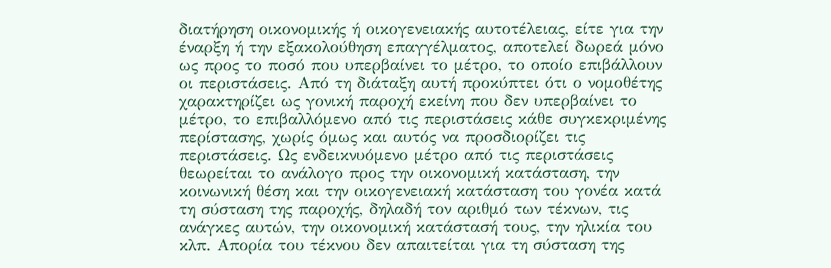διατήρηση οικονομικής ή οικογενειακής αυτοτέλειας, είτε για την έναρξη ή την εξακολούθηση επαγγέλματος, αποτελεί δωρεά μόνο ως προς το ποσό που υπερβαίνει το μέτρο, το οποίο επιβάλλουν οι περιστάσεις. Από τη διάταξη αυτή προκύπτει ότι ο νομοθέτης χαρακτηρίζει ως γονική παροχή εκείνη που δεν υπερβαίνει το μέτρο, το επιβαλλόμενο από τις περιστάσεις κάθε συγκεκριμένης περίστασης, χωρίς όμως και αυτός να προσδιορίζει τις περιστάσεις. Ως ενδεικνυόμενο μέτρο από τις περιστάσεις θεωρείται το ανάλογο προς την οικονομική κατάσταση, την κοινωνική θέση και την οικογενειακή κατάσταση του γονέα κατά τη σύσταση της παροχής, δηλαδή τον αριθμό των τέκνων, τις ανάγκες αυτών, την οικονομική κατάστασή τους, την ηλικία του κλπ. Απορία του τέκνου δεν απαιτείται για τη σύσταση της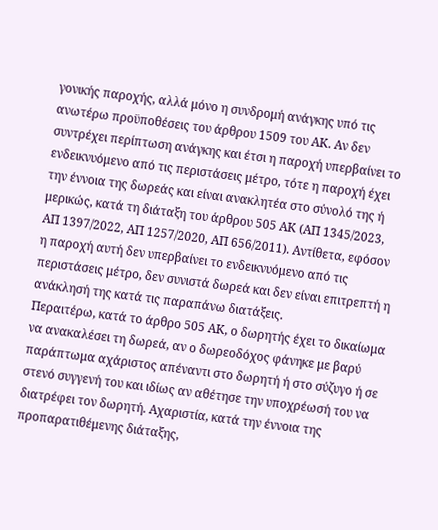γονικής παροχής, αλλά μόνο η συνδρομή ανάγκης υπό τις ανωτέρω προϋποθέσεις του άρθρου 1509 του ΑΚ. Αν δεν συντρέχει περίπτωση ανάγκης και έτσι η παροχή υπερβαίνει το ενδεικνυόμενο από τις περιστάσεις μέτρο, τότε η παροχή έχει την έννοια της δωρεάς και είναι ανακλητέα στο σύνολό της ή μερικώς, κατά τη διάταξη του άρθρου 505 ΑΚ (ΑΠ 1345/2023, ΑΠ 1397/2022, ΑΠ 1257/2020, ΑΠ 656/2011). Αντίθετα, εφόσον η παροχή αυτή δεν υπερβαίνει το ενδεικνυόμενο από τις περιστάσεις μέτρο, δεν συνιστά δωρεά και δεν είναι επιτρεπτή η ανάκλησή της κατά τις παραπάνω διατάξεις.
Περαιτέρω, κατά το άρθρο 505 ΑΚ, ο δωρητής έχει το δικαίωμα να ανακαλέσει τη δωρεά, αν ο δωρεοδόχος φάνηκε με βαρύ παράπτωμα αχάριστος απέναντι στο δωρητή ή στο σύζυγο ή σε στενό συγγενή του και ιδίως αν αθέτησε την υποχρέωσή του να διατρέφει τον δωρητή. Αχαριστία, κατά την έννοια της προπαρατιθέμενης διάταξης,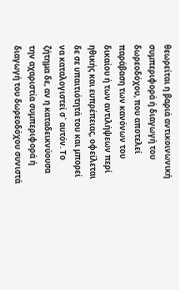θεωρείται η βαριά αντικοινωνική συμπεριφορά ή διαγωγή του δωρεοδόχου, που αποτελεί παράβαση των κανόνων του δικαίου ή των αντιλήψεων περί ηθικής και ευπρέπειας, οφείλεται δε σε υπαιτιότητά του και μπορεί να καταλογιστεί σ` αυτόν. Το ζήτημα δε, αν η καταδεικνύουσα την αχαριστία συμπεριφορά ή διαγωγή του δωρεοδόχου συνιστά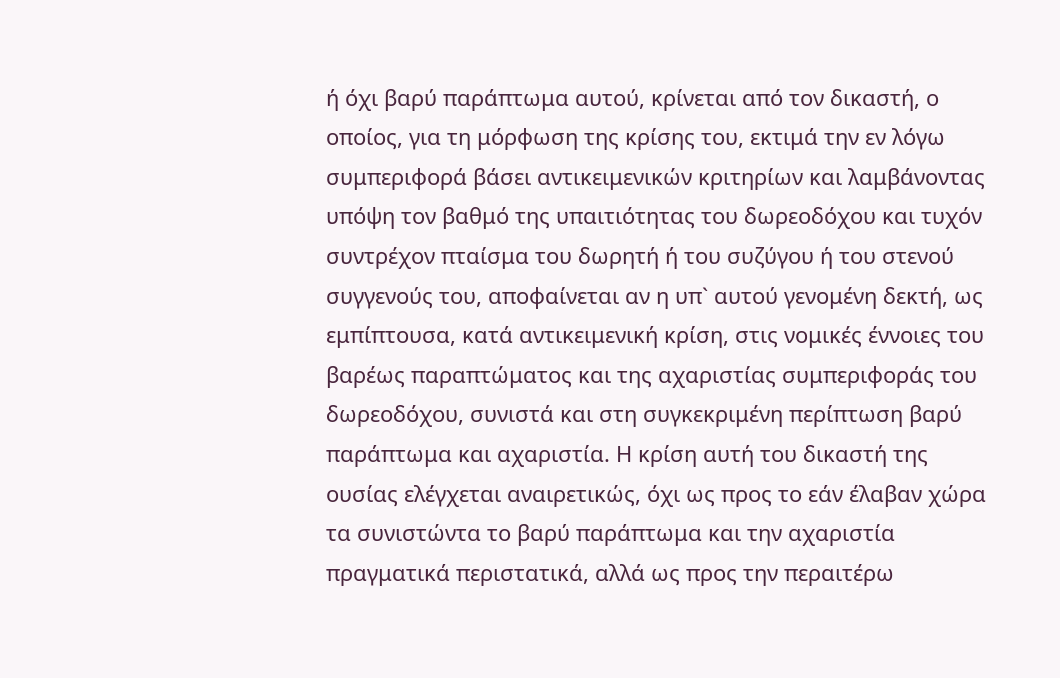ή όχι βαρύ παράπτωμα αυτού, κρίνεται από τον δικαστή, ο οποίος, για τη μόρφωση της κρίσης του, εκτιμά την εν λόγω συμπεριφορά βάσει αντικειμενικών κριτηρίων και λαμβάνοντας υπόψη τον βαθμό της υπαιτιότητας του δωρεοδόχου και τυχόν συντρέχον πταίσμα του δωρητή ή του συζύγου ή του στενού συγγενούς του, αποφαίνεται αν η υπ` αυτού γενομένη δεκτή, ως εμπίπτουσα, κατά αντικειμενική κρίση, στις νομικές έννοιες του βαρέως παραπτώματος και της αχαριστίας συμπεριφοράς του δωρεοδόχου, συνιστά και στη συγκεκριμένη περίπτωση βαρύ παράπτωμα και αχαριστία. Η κρίση αυτή του δικαστή της ουσίας ελέγχεται αναιρετικώς, όχι ως προς το εάν έλαβαν χώρα τα συνιστώντα το βαρύ παράπτωμα και την αχαριστία πραγματικά περιστατικά, αλλά ως προς την περαιτέρω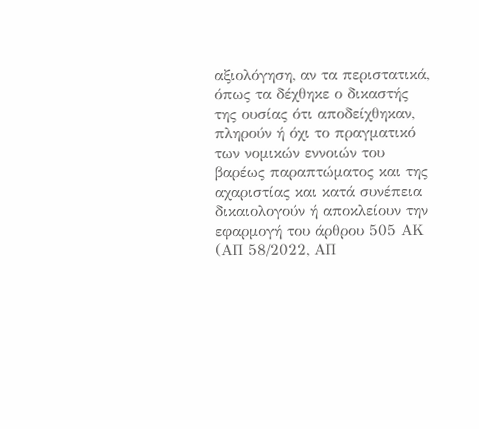αξιολόγηση, αν τα περιστατικά, όπως τα δέχθηκε ο δικαστής της ουσίας ότι αποδείχθηκαν, πληρούν ή όχι το πραγματικό των νομικών εννοιών του βαρέως παραπτώματος και της αχαριστίας και κατά συνέπεια δικαιολογούν ή αποκλείουν την εφαρμογή του άρθρου 505 ΑΚ (ΑΠ 58/2022, ΑΠ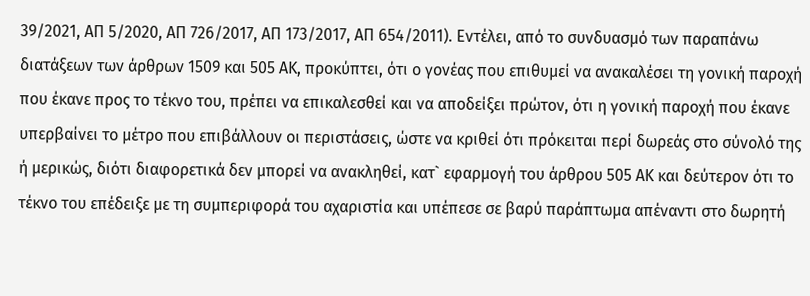39/2021, ΑΠ 5/2020, ΑΠ 726/2017, ΑΠ 173/2017, ΑΠ 654/2011). Εντέλει, από το συνδυασμό των παραπάνω διατάξεων των άρθρων 1509 και 505 ΑΚ, προκύπτει, ότι ο γονέας που επιθυμεί να ανακαλέσει τη γονική παροχή που έκανε προς το τέκνο του, πρέπει να επικαλεσθεί και να αποδείξει πρώτον, ότι η γονική παροχή που έκανε υπερβαίνει το μέτρο που επιβάλλουν οι περιστάσεις, ώστε να κριθεί ότι πρόκειται περί δωρεάς στο σύνολό της ή μερικώς, διότι διαφορετικά δεν μπορεί να ανακληθεί, κατ` εφαρμογή του άρθρου 505 ΑΚ και δεύτερον ότι το τέκνο του επέδειξε με τη συμπεριφορά του αχαριστία και υπέπεσε σε βαρύ παράπτωμα απέναντι στο δωρητή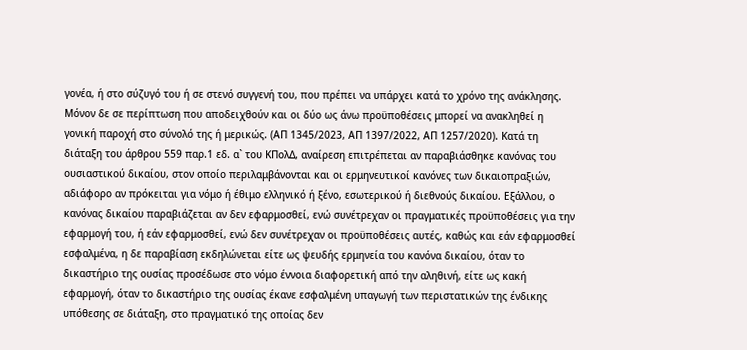γονέα, ή στο σύζυγό του ή σε στενό συγγενή του, που πρέπει να υπάρχει κατά το χρόνο της ανάκλησης. Μόνον δε σε περίπτωση που αποδειχθούν και οι δύο ως άνω προϋποθέσεις μπορεί να ανακληθεί η γονική παροχή στο σύνολό της ή μερικώς. (ΑΠ 1345/2023, ΑΠ 1397/2022, ΑΠ 1257/2020). Κατά τη διάταξη του άρθρου 559 παρ.1 εδ. α` του ΚΠολΔ, αναίρεση επιτρέπεται αν παραβιάσθηκε κανόνας του ουσιαστικού δικαίου, στον οποίο περιλαμβάνονται και οι ερμηνευτικοί κανόνες των δικαιοπραξιών, αδιάφορο αν πρόκειται για νόμο ή έθιμο ελληνικό ή ξένο, εσωτερικού ή διεθνούς δικαίου. Εξάλλου, ο κανόνας δικαίου παραβιάζεται αν δεν εφαρμοσθεί, ενώ συνέτρεχαν οι πραγματικές προϋποθέσεις για την εφαρμογή του, ή εάν εφαρμοσθεί, ενώ δεν συνέτρεχαν οι προϋποθέσεις αυτές, καθώς και εάν εφαρμοσθεί εσφαλμένα, η δε παραβίαση εκδηλώνεται είτε ως ψευδής ερμηνεία του κανόνα δικαίου, όταν το δικαστήριο της ουσίας προσέδωσε στο νόμο έννοια διαφορετική από την αληθινή, είτε ως κακή εφαρμογή, όταν το δικαστήριο της ουσίας έκανε εσφαλμένη υπαγωγή των περιστατικών της ένδικης υπόθεσης σε διάταξη, στο πραγματικό της οποίας δεν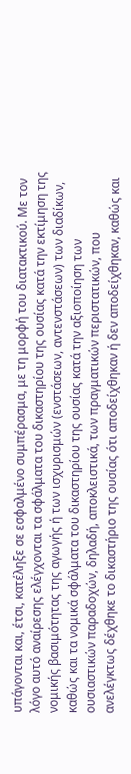υπάγονται και, έτσι, κατέληξε σε εσφαλμένο συμπέρασμα, με τη μορφή του διατακτικού. Με τον λόγο αυτό αναίρεσης ελέγχονται τα σφάλματα του δικαστηρίου της ουσίας κατά την εκτίμηση της νομικής βασιμότητας της αγωγής ή των ισχυρισμών (ενστάσεων, αντενστάσεων) των διαδίκων, καθώς και τα νομικά σφάλματα του δικαστηρίου της ουσίας κατά την αξιοποίηση των ουσιαστικών παραδοχών, δηλαδή, αποκλειστικά, των πραγματικών περιστατικών, που ανελέγκτως δέχθηκε το δικαστήριο της ουσίας ότι αποδείχθηκαν ή δεν αποδείχθηκαν, καθώς και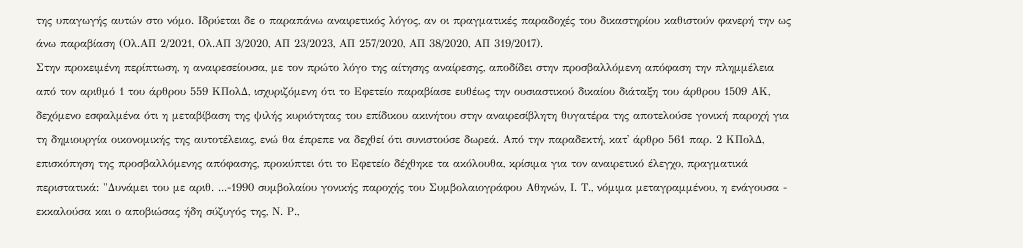της υπαγωγής αυτών στο νόμο. Ιδρύεται δε ο παραπάνω αναιρετικός λόγος, αν οι πραγματικές παραδοχές του δικαστηρίου καθιστούν φανερή την ως άνω παραβίαση (Ολ.ΑΠ 2/2021, Ολ.ΑΠ 3/2020, ΑΠ 23/2023, ΑΠ 257/2020, ΑΠ 38/2020, ΑΠ 319/2017).
Στην προκειμένη περίπτωση, η αναιρεσείουσα, με τον πρώτο λόγο της αίτησης αναίρεσης, αποδίδει στην προσβαλλόμενη απόφαση την πλημμέλεια από τον αριθμό 1 του άρθρου 559 ΚΠολΔ, ισχυριζόμενη ότι το Εφετείο παραβίασε ευθέως την ουσιαστικού δικαίου διάταξη του άρθρου 1509 ΑΚ, δεχόμενο εσφαλμένα ότι η μεταβίβαση της ψιλής κυριότητας του επίδικου ακινήτου στην αναιρεσίβλητη θυγατέρα της αποτελούσε γονική παροχή για τη δημιουργία οικονομικής της αυτοτέλειας, ενώ θα έπρεπε να δεχθεί ότι συνιστούσε δωρεά. Από την παραδεκτή, κατ' άρθρο 561 παρ. 2 ΚΠολΔ, επισκόπηση της προσβαλλόμενης απόφασης, προκύπτει ότι το Εφετείο δέχθηκε τα ακόλουθα, κρίσιμα για τον αναιρετικό έλεγχο, πραγματικά περιστατικά: "Δυνάμει του με αριθ. ...-1990 συμβολαίου γονικής παροχής του Συμβολαιογράφου Αθηνών, Ι. Τ., νόμιμα μεταγραμμένου, η ενάγουσα - εκκαλούσα και ο αποβιώσας ήδη σύζυγός της, Ν. Ρ.,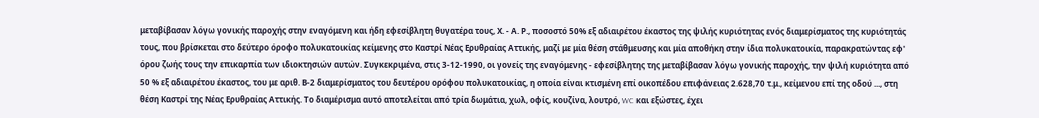μεταβίβασαν λόγω γονικής παροχής στην εναγόμενη και ήδη εφεσίβλητη θυγατέρα τους, Χ. - Α. Ρ., ποσοστό 50% εξ αδιαιρέτου έκαστος της ψιλής κυριότητας ενός διαμερίσματος της κυριότητάς τους, που βρίσκεται στο δεύτερο όροφο πολυκατοικίας κείμενης στο Καστρί Νέας Ερυθραίας Αττικής, μαζί με μία θέση στάθμευσης και μία αποθήκη στην ίδια πολυκατοικία, παρακρατώντας εφ' όρου ζωής τους την επικαρπία των ιδιοκτησιών αυτών. Συγκεκριμένα, στις 3-12-1990, οι γονείς της εναγόμενης - εφεσίβλητης της μεταβίβασαν λόγω γονικής παροχής, την ψιλή κυριότητα από 50 % εξ αδιαιρέτου έκαστος, του με αριθ. Β-2 διαμερίσματος του δευτέρου ορόφου πολυκατοικίας, η οποία είναι κτισμένη επί οικοπέδου επιφάνειας 2.628,70 τ.μ., κείμενου επί της οδού ..., στη θέση Καστρί της Νέας Ερυθραίας Αττικής. Το διαμέρισμα αυτό αποτελείται από τρία δωμάτια, χωλ, οφίς, κουζίνα, λουτρό, WC και εξώστες, έχει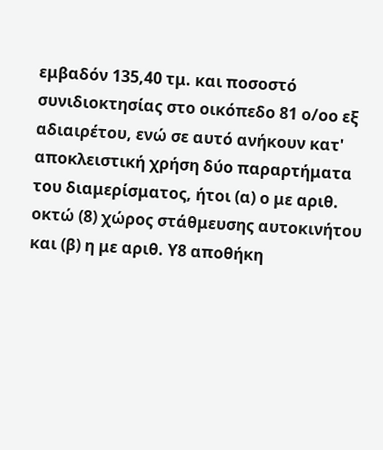εμβαδόν 135,40 τμ. και ποσοστό συνιδιοκτησίας στο οικόπεδο 81 ο/οο εξ αδιαιρέτου, ενώ σε αυτό ανήκουν κατ' αποκλειστική χρήση δύο παραρτήματα του διαμερίσματος, ήτοι (α) ο με αριθ. οκτώ (8) χώρος στάθμευσης αυτοκινήτου και (β) η με αριθ. Υ8 αποθήκη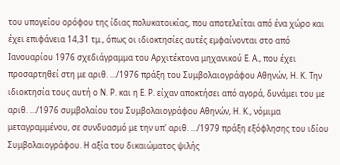του υπογείου ορόφου της ίδιας πολυκατοικίας, που αποτελείται από ένα χώρο και έχει επιφάνεια 14,31 τμ., όπως οι ιδιοκτησίες αυτές εμφαίνονται στο από Ιανουαρίου 1976 σχεδιάγραμμα του Αρχιτέκτονα μηχανικού Ε. Α., που έχει προσαρτηθεί στη με αριθ. .../1976 πράξη του Συμβολαιογράφου Αθηνών, Η. Κ. Την ιδιοκτησία τους αυτή ο Ν. Ρ. και η Ε. Ρ. είχαν αποκτήσει από αγορά, δυνάμει του με αριθ. .../1976 συμβολαίου του Συμβολαιογράφου Αθηνών, Η. Κ., νόμιμα μεταγραμμένου, σε συνδυασμό με την υπ' αριθ. .../1979 πράξη εξόφλησης του ιδίου Συμβολαιογράφου. Η αξία του δικαιώματος ψιλής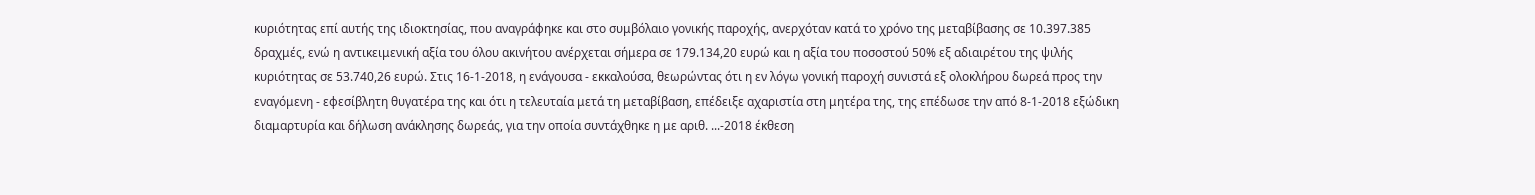κυριότητας επί αυτής της ιδιοκτησίας, που αναγράφηκε και στο συμβόλαιο γονικής παροχής, ανερχόταν κατά το χρόνο της μεταβίβασης σε 10.397.385 δραχμές, ενώ η αντικειμενική αξία του όλου ακινήτου ανέρχεται σήμερα σε 179.134,20 ευρώ και η αξία του ποσοστού 50% εξ αδιαιρέτου της ψιλής κυριότητας σε 53.740,26 ευρώ. Στις 16-1-2018, η ενάγουσα - εκκαλούσα, θεωρώντας ότι η εν λόγω γονική παροχή συνιστά εξ ολοκλήρου δωρεά προς την εναγόμενη - εφεσίβλητη θυγατέρα της και ότι η τελευταία μετά τη μεταβίβαση, επέδειξε αχαριστία στη μητέρα της, της επέδωσε την από 8-1-2018 εξώδικη διαμαρτυρία και δήλωση ανάκλησης δωρεάς, για την οποία συντάχθηκε η με αριθ. ...-2018 έκθεση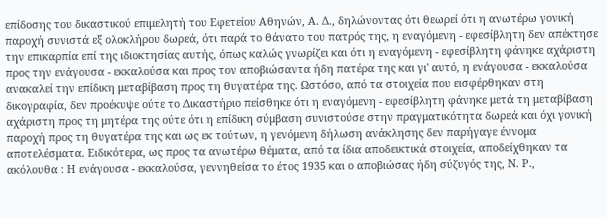επίδοσης του δικαστικού επιμελητή του Εφετείου Αθηνών, Α. Δ., δηλώνοντας ότι θεωρεί ότι η ανωτέρω γονική παροχή συνιστά εξ ολοκλήρου δωρεά, ότι παρά το θάνατο του πατρός της, η εναγόμενη - εφεσίβλητη δεν απέκτησε την επικαρπία επί της ιδιοκτησίας αυτής, όπως καλώς γνωρίζει και ότι η εναγόμενη - εφεσίβλητη φάνηκε αχάριστη προς την ενάγουσα - εκκαλούσα και προς τον αποβιώσαντα ήδη πατέρα της και γι' αυτό, η ενάγουσα - εκκαλούσα ανακαλεί την επίδικη μεταβίβαση προς τη θυγατέρα της. Ωστόσο, από τα στοιχεία που εισφέρθηκαν στη δικογραφία, δεν προέκυψε ούτε το Δικαστήριο πείσθηκε ότι η εναγόμενη - εφεσίβλητη φάνηκε μετά τη μεταβίβαση αχάριστη προς τη μητέρα της ούτε ότι η επίδικη σύμβαση συνιστούσε στην πραγματικότητα δωρεά και όχι γονική παροχή προς τη θυγατέρα της και ως εκ τούτων, η γενόμενη δήλωση ανάκλησης δεν παρήγαγε έννομα αποτελέσματα. Ειδικότερα, ως προς τα ανωτέρω θέματα, από τα ίδια αποδεικτικά στοιχεία, αποδείχθηκαν τα ακόλουθα : Η ενάγουσα - εκκαλούσα, γεννηθείσα το έτος 1935 και ο αποβιώσας ήδη σύζυγός της, Ν. Ρ.,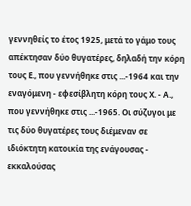γεννηθείς το έτος 1925, μετά το γάμο τους απέκτησαν δύο θυγατέρες, δηλαδή την κόρη τους Ε., που γεννήθηκε στις ...-1964 και την εναγόμενη - εφεσίβλητη κόρη τους Χ. - Α., που γεννήθηκε στις ...-1965. Οι σύζυγοι με τις δύο θυγατέρες τους διέμεναν σε ιδιόκτητη κατοικία της ενάγουσας - εκκαλούσας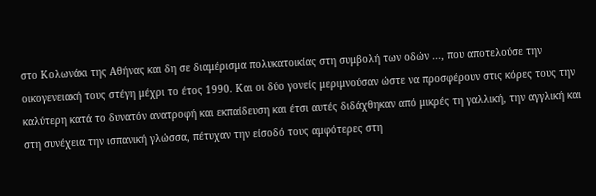στο Κολωνάκι της Αθήνας και δη σε διαμέρισμα πολυκατοικίας στη συμβολή των οδών ..., που αποτελούσε την οικογενειακή τους στέγη μέχρι το έτος 1990. Και οι δύο γονείς μεριμνούσαν ώστε να προσφέρουν στις κόρες τους την καλύτερη κατά το δυνατόν ανατροφή και εκπαίδευση και έτσι αυτές διδάχθηκαν από μικρές τη γαλλική, την αγγλική και στη συνέχεια την ισπανική γλώσσα, πέτυχαν την είσοδό τους αμφότερες στη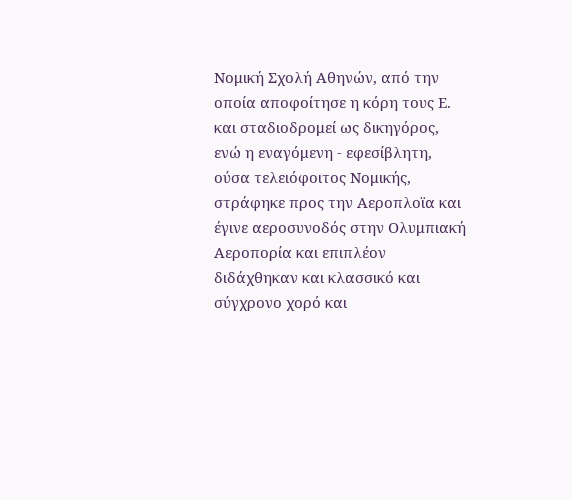Νομική Σχολή Αθηνών, από την οποία αποφοίτησε η κόρη τους Ε. και σταδιοδρομεί ως δικηγόρος, ενώ η εναγόμενη - εφεσίβλητη, ούσα τελειόφοιτος Νομικής, στράφηκε προς την Αεροπλοϊα και έγινε αεροσυνοδός στην Ολυμπιακή Αεροπορία και επιπλέον διδάχθηκαν και κλασσικό και σύγχρονο χορό και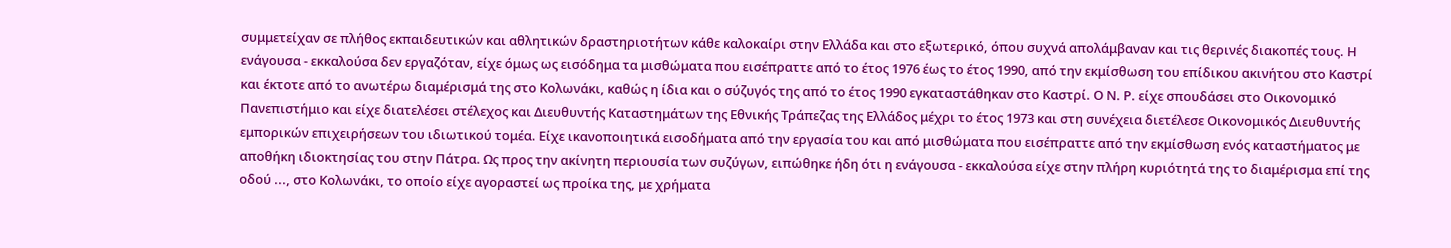συμμετείχαν σε πλήθος εκπαιδευτικών και αθλητικών δραστηριοτήτων κάθε καλοκαίρι στην Ελλάδα και στο εξωτερικό, όπου συχνά απολάμβαναν και τις θερινές διακοπές τους. Η ενάγουσα - εκκαλούσα δεν εργαζόταν, είχε όμως ως εισόδημα τα μισθώματα που εισέπραττε από το έτος 1976 έως το έτος 1990, από την εκμίσθωση του επίδικου ακινήτου στο Καστρί και έκτοτε από το ανωτέρω διαμέρισμά της στο Κολωνάκι, καθώς η ίδια και ο σύζυγός της από το έτος 1990 εγκαταστάθηκαν στο Καστρί. Ο Ν. Ρ. είχε σπουδάσει στο Οικονομικό Πανεπιστήμιο και είχε διατελέσει στέλεχος και Διευθυντής Καταστημάτων της Εθνικής Τράπεζας της Ελλάδος μέχρι το έτος 1973 και στη συνέχεια διετέλεσε Οικονομικός Διευθυντής εμπορικών επιχειρήσεων του ιδιωτικού τομέα. Είχε ικανοποιητικά εισοδήματα από την εργασία του και από μισθώματα που εισέπραττε από την εκμίσθωση ενός καταστήματος με αποθήκη ιδιοκτησίας του στην Πάτρα. Ως προς την ακίνητη περιουσία των συζύγων, ειπώθηκε ήδη ότι η ενάγουσα - εκκαλούσα είχε στην πλήρη κυριότητά της το διαμέρισμα επί της οδού ..., στο Κολωνάκι, το οποίο είχε αγοραστεί ως προίκα της, με χρήματα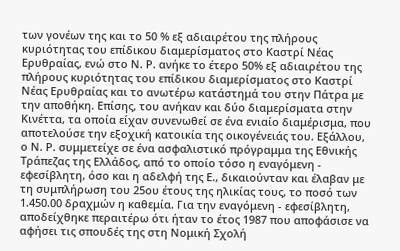των γονέων της και το 50 % εξ αδιαιρέτου της πλήρους κυριότητας του επίδικου διαμερίσματος στο Καστρί Νέας Ερυθραίας, ενώ στο Ν. Ρ. ανήκε το έτερο 50% εξ αδιαιρέτου της πλήρους κυριότητας του επίδικου διαμερίσματος στο Καστρί Νέας Ερυθραίας και το ανωτέρω κατάστημά του στην Πάτρα με την αποθήκη. Επίσης, του ανήκαν και δύο διαμερίσματα στην Κινέττα, τα οποία είχαν συνενωθεί σε ένα ενιαίο διαμέρισμα, που αποτελούσε την εξοχική κατοικία της οικογένειάς του. Εξάλλου, ο Ν. Ρ. συμμετείχε σε ένα ασφαλιστικό πρόγραμμα της Εθνικής Τράπεζας της Ελλάδος, από το οποίο τόσο η εναγόμενη - εφεσίβλητη, όσο και η αδελφή της Ε., δικαιούνταν και έλαβαν με τη συμπλήρωση του 25ου έτους της ηλικίας τους, το ποσό των 1.450.00 δραχμών η καθεμία. Για την εναγόμενη - εφεσίβλητη, αποδείχθηκε περαιτέρω ότι ήταν το έτος 1987 που αποφάσισε να αφήσει τις σπουδές της στη Νομική Σχολή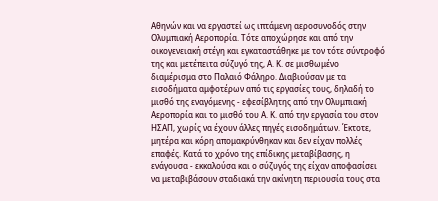Αθηνών και να εργαστεί ως ιπτάμενη αεροσυνοδός στην Ολυμπιακή Αεροπορία. Τότε αποχώρησε και από την οικογενειακή στέγη και εγκαταστάθηκε με τον τότε σύντροφό της και μετέπειτα σύζυγό της, Α. Κ. σε μισθωμένο διαμέρισμα στο Παλαιό Φάληρο. Διαβιούσαν με τα εισοδήματα αμφοτέρων από τις εργασίες τους, δηλαδή το μισθό της εναγόμενης - εφεσίβλητης από την Ολυμπιακή Αεροπορία και το μισθό του Α. Κ. από την εργασία του στον ΗΣΑΠ, χωρίς να έχουν άλλες πηγές εισοδημάτων. Έκτοτε, μητέρα και κόρη απομακρύνθηκαν και δεν είχαν πολλές επαφές. Κατά το χρόνο της επίδικης μεταβίβασης, η ενάγουσα - εκκαλούσα και ο σύζυγός της είχαν αποφασίσει να μεταβιβάσουν σταδιακά την ακίνητη περιουσία τους στα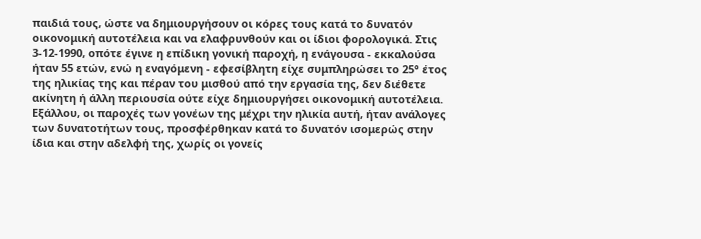παιδιά τους, ώστε να δημιουργήσουν οι κόρες τους κατά το δυνατόν οικονομική αυτοτέλεια και να ελαφρυνθούν και οι ίδιοι φορολογικά. Στις 3-12-1990, οπότε έγινε η επίδικη γονική παροχή, η ενάγουσα - εκκαλούσα ήταν 55 ετών, ενώ η εναγόμενη - εφεσίβλητη είχε συμπληρώσει το 25° έτος της ηλικίας της και πέραν του μισθού από την εργασία της, δεν διέθετε ακίνητη ή άλλη περιουσία ούτε είχε δημιουργήσει οικονομική αυτοτέλεια. Εξάλλου, οι παροχές των γονέων της μέχρι την ηλικία αυτή, ήταν ανάλογες των δυνατοτήτων τους, προσφέρθηκαν κατά το δυνατόν ισομερώς στην ίδια και στην αδελφή της, χωρίς οι γονείς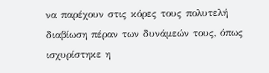να παρέχουν στις κόρες τους πολυτελή διαβίωση πέραν των δυνάμεών τους, όπως ισχυρίστηκε η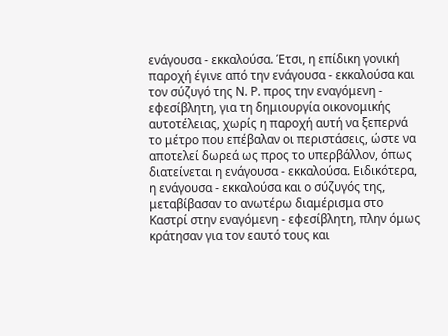ενάγουσα - εκκαλούσα. Έτσι, η επίδικη γονική παροχή έγινε από την ενάγουσα - εκκαλούσα και τον σύζυγό της Ν. Ρ. προς την εναγόμενη - εφεσίβλητη, για τη δημιουργία οικονομικής αυτοτέλειας, χωρίς η παροχή αυτή να ξεπερνά το μέτρο που επέβαλαν οι περιστάσεις, ώστε να αποτελεί δωρεά ως προς το υπερβάλλον, όπως διατείνεται η ενάγουσα - εκκαλούσα. Ειδικότερα, η ενάγουσα - εκκαλούσα και ο σύζυγός της, μεταβίβασαν το ανωτέρω διαμέρισμα στο Καστρί στην εναγόμενη - εφεσίβλητη, πλην όμως κράτησαν για τον εαυτό τους και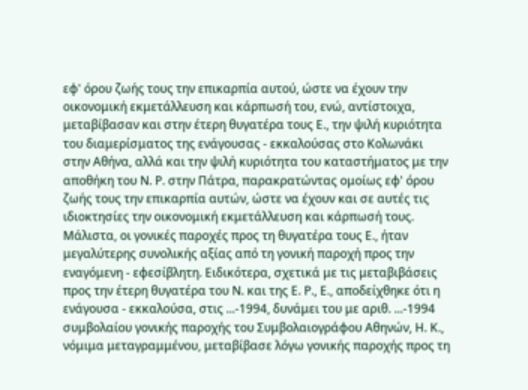εφ' όρου ζωής τους την επικαρπία αυτού, ώστε να έχουν την οικονομική εκμετάλλευση και κάρπωσή του, ενώ, αντίστοιχα, μεταβίβασαν και στην έτερη θυγατέρα τους Ε., την ψιλή κυριότητα του διαμερίσματος της ενάγουσας - εκκαλούσας στο Κολωνάκι στην Αθήνα, αλλά και την ψιλή κυριότητα του καταστήματος με την αποθήκη του Ν. Ρ. στην Πάτρα, παρακρατώντας ομοίως εφ' όρου ζωής τους την επικαρπία αυτών, ώστε να έχουν και σε αυτές τις ιδιοκτησίες την οικονομική εκμετάλλευση και κάρπωσή τους. Μάλιστα, οι γονικές παροχές προς τη θυγατέρα τους Ε., ήταν μεγαλύτερης συνολικής αξίας από τη γονική παροχή προς την εναγόμενη - εφεσίβλητη. Ειδικότερα, σχετικά με τις μεταβιβάσεις προς την έτερη θυγατέρα του Ν. και της Ε. Ρ., Ε., αποδείχθηκε ότι η ενάγουσα - εκκαλούσα, στις ...-1994, δυνάμει του με αριθ. ...-1994 συμβολαίου γονικής παροχής του Συμβολαιογράφου Αθηνών, Η. Κ., νόμιμα μεταγραμμένου, μεταβίβασε λόγω γονικής παροχής προς τη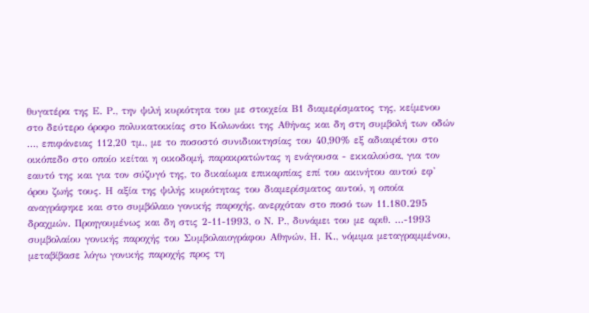θυγατέρα της Ε. Ρ., την ψιλή κυριότητα του με στοιχεία Β1 διαμερίσματος της, κείμενου στο δεύτερο όροφο πολυκατοικίας στο Κολωνάκι της Αθήνας και δη στη συμβολή των οδών ..., επιφάνειας 112,20 τμ., με το ποσοστό συνιδιοκτησίας του 40,90% εξ αδιαιρέτου στο οικόπεδο στο οποίο κείται η οικοδομή, παρακρατώντας η ενάγουσα - εκκαλούσα, για τον εαυτό της και για τον σύζυγό της, το δικαίωμα επικαρπίας επί του ακινήτου αυτού εφ' όρου ζωής τους. Η αξία της ψιλής κυριότητας του διαμερίσματος αυτού, η οποία αναγράφηκε και στο συμβόλαιο γονικής παροχής, ανερχόταν στο ποσό των 11.180.295 δραχμών. Προηγουμένως και δη στις 2-11-1993, ο Ν. Ρ., δυνάμει του με αριθ. ...-1993 συμβολαίου γονικής παροχής του Συμβολαιογράφου Αθηνών, Η. Κ., νόμιμα μεταγραμμένου, μεταβίβασε λόγω γονικής παροχής προς τη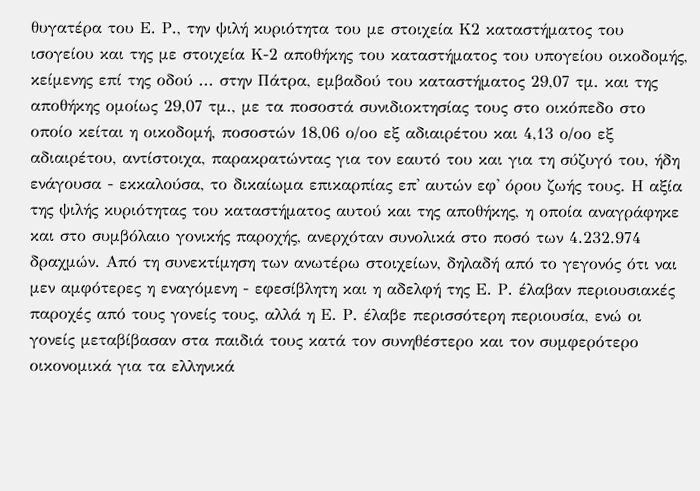θυγατέρα του Ε. Ρ., την ψιλή κυριότητα του με στοιχεία Κ2 καταστήματος του ισογείου και της με στοιχεία Κ-2 αποθήκης του καταστήματος του υπογείου οικοδομής, κείμενης επί της οδού ... στην Πάτρα, εμβαδού του καταστήματος 29,07 τμ. και της αποθήκης ομοίως 29,07 τμ., με τα ποσοστά συνιδιοκτησίας τους στο οικόπεδο στο οποίο κείται η οικοδομή, ποσοστών 18,06 ο/οο εξ αδιαιρέτου και 4,13 ο/οο εξ αδιαιρέτου, αντίστοιχα, παρακρατώντας για τον εαυτό του και για τη σύζυγό του, ήδη ενάγουσα - εκκαλούσα, το δικαίωμα επικαρπίας επ' αυτών εφ' όρου ζωής τους. Η αξία της ψιλής κυριότητας του καταστήματος αυτού και της αποθήκης, η οποία αναγράφηκε και στο συμβόλαιο γονικής παροχής, ανερχόταν συνολικά στο ποσό των 4.232.974 δραχμών. Από τη συνεκτίμηση των ανωτέρω στοιχείων, δηλαδή από το γεγονός ότι ναι μεν αμφότερες η εναγόμενη - εφεσίβλητη και η αδελφή της Ε. Ρ. έλαβαν περιουσιακές παροχές από τους γονείς τους, αλλά η Ε. Ρ. έλαβε περισσότερη περιουσία, ενώ οι γονείς μεταβίβασαν στα παιδιά τους κατά τον συνηθέστερο και τον συμφερότερο οικονομικά για τα ελληνικά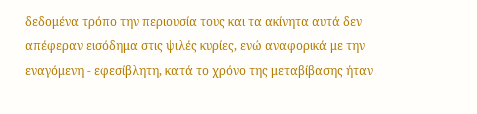δεδομένα τρόπο την περιουσία τους και τα ακίνητα αυτά δεν απέφεραν εισόδημα στις ψιλές κυρίες, ενώ αναφορικά με την εναγόμενη - εφεσίβλητη, κατά το χρόνο της μεταβίβασης ήταν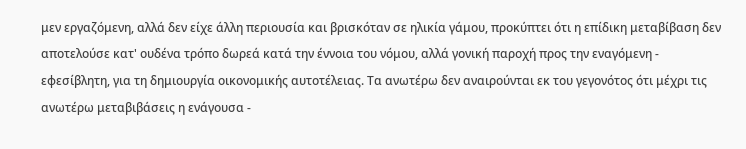μεν εργαζόμενη, αλλά δεν είχε άλλη περιουσία και βρισκόταν σε ηλικία γάμου, προκύπτει ότι η επίδικη μεταβίβαση δεν αποτελούσε κατ' ουδένα τρόπο δωρεά κατά την έννοια του νόμου, αλλά γονική παροχή προς την εναγόμενη - εφεσίβλητη, για τη δημιουργία οικονομικής αυτοτέλειας. Τα ανωτέρω δεν αναιρούνται εκ του γεγονότος ότι μέχρι τις ανωτέρω μεταβιβάσεις η ενάγουσα -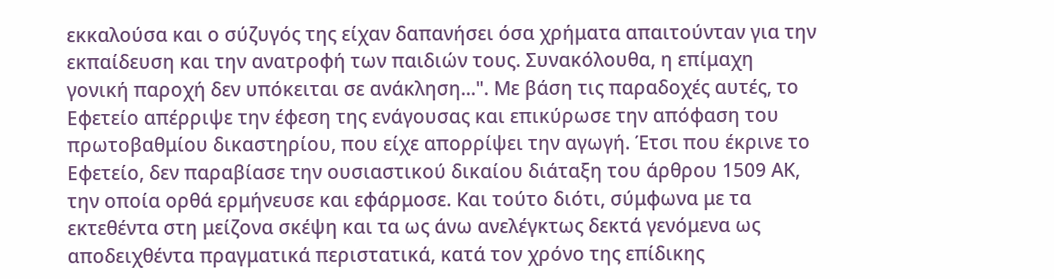εκκαλούσα και ο σύζυγός της είχαν δαπανήσει όσα χρήματα απαιτούνταν για την εκπαίδευση και την ανατροφή των παιδιών τους. Συνακόλουθα, η επίμαχη γονική παροχή δεν υπόκειται σε ανάκληση...". Με βάση τις παραδοχές αυτές, το Εφετείο απέρριψε την έφεση της ενάγουσας και επικύρωσε την απόφαση του πρωτοβαθμίου δικαστηρίου, που είχε απορρίψει την αγωγή. Έτσι που έκρινε το Εφετείο, δεν παραβίασε την ουσιαστικού δικαίου διάταξη του άρθρου 1509 ΑΚ, την οποία ορθά ερμήνευσε και εφάρμοσε. Και τούτο διότι, σύμφωνα με τα εκτεθέντα στη μείζονα σκέψη και τα ως άνω ανελέγκτως δεκτά γενόμενα ως αποδειχθέντα πραγματικά περιστατικά, κατά τον χρόνο της επίδικης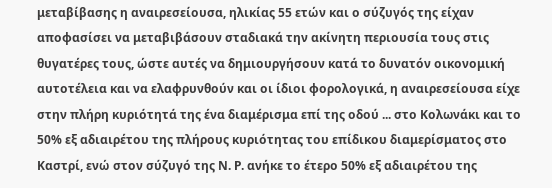μεταβίβασης η αναιρεσείουσα, ηλικίας 55 ετών και ο σύζυγός της είχαν αποφασίσει να μεταβιβάσουν σταδιακά την ακίνητη περιουσία τους στις θυγατέρες τους, ώστε αυτές να δημιουργήσουν κατά το δυνατόν οικονομική αυτοτέλεια και να ελαφρυνθούν και οι ίδιοι φορολογικά, η αναιρεσείουσα είχε στην πλήρη κυριότητά της ένα διαμέρισμα επί της οδού ... στο Κολωνάκι και το 50% εξ αδιαιρέτου της πλήρους κυριότητας του επίδικου διαμερίσματος στο Καστρί, ενώ στον σύζυγό της Ν. Ρ. ανήκε το έτερο 50% εξ αδιαιρέτου της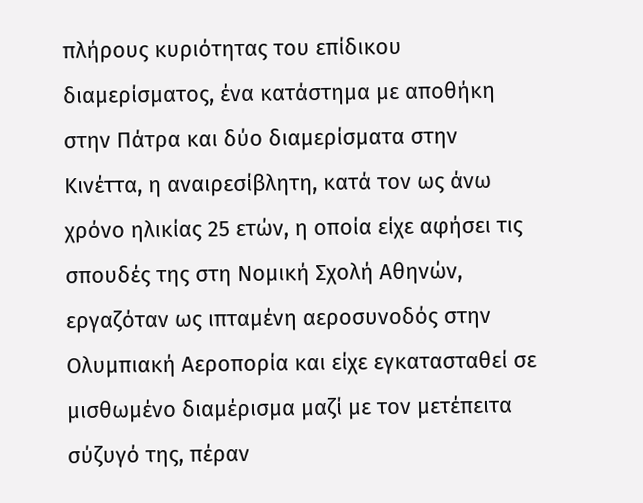πλήρους κυριότητας του επίδικου διαμερίσματος, ένα κατάστημα με αποθήκη στην Πάτρα και δύο διαμερίσματα στην Κινέττα, η αναιρεσίβλητη, κατά τον ως άνω χρόνο ηλικίας 25 ετών, η οποία είχε αφήσει τις σπουδές της στη Νομική Σχολή Αθηνών, εργαζόταν ως ιπταμένη αεροσυνοδός στην Ολυμπιακή Αεροπορία και είχε εγκατασταθεί σε μισθωμένο διαμέρισμα μαζί με τον μετέπειτα σύζυγό της, πέραν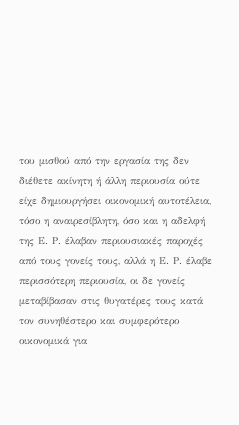του μισθού από την εργασία της δεν διέθετε ακίνητη ή άλλη περιουσία ούτε είχε δημιουργήσει οικονομική αυτοτέλεια, τόσο η αναιρεσίβλητη, όσο και η αδελφή της Ε. Ρ. έλαβαν περιουσιακές παροχές από τους γονείς τους, αλλά η Ε. Ρ. έλαβε περισσότερη περιουσία, οι δε γονείς μεταβίβασαν στις θυγατέρες τους κατά τον συνηθέστερο και συμφερότερο οικονομικά για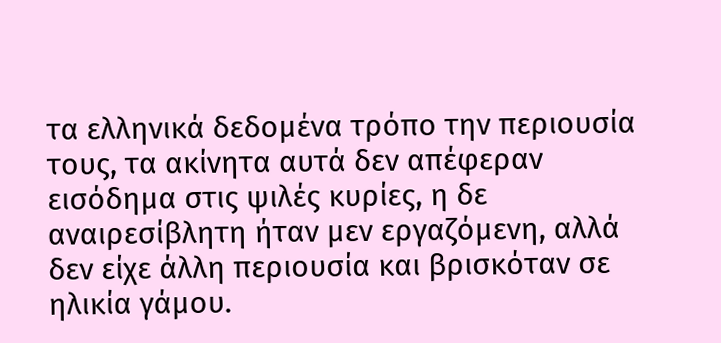τα ελληνικά δεδομένα τρόπο την περιουσία τους, τα ακίνητα αυτά δεν απέφεραν εισόδημα στις ψιλές κυρίες, η δε αναιρεσίβλητη ήταν μεν εργαζόμενη, αλλά δεν είχε άλλη περιουσία και βρισκόταν σε ηλικία γάμου.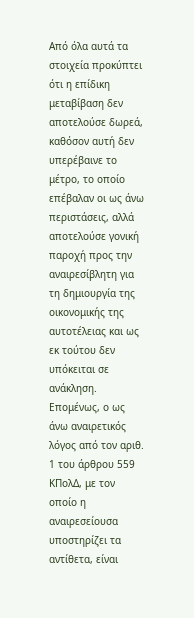Από όλα αυτά τα στοιχεία προκύπτει ότι η επίδικη μεταβίβαση δεν αποτελούσε δωρεά, καθόσον αυτή δεν υπερέβαινε το μέτρο, το οποίο επέβαλαν οι ως άνω περιστάσεις, αλλά αποτελούσε γονική παροχή προς την αναιρεσίβλητη για τη δημιουργία της οικονομικής της αυτοτέλειας και ως εκ τούτου δεν υπόκειται σε ανάκληση. Επομένως, ο ως άνω αναιρετικός λόγος από τον αριθ. 1 του άρθρου 559 ΚΠολΔ, με τον οποίο η αναιρεσείουσα υποστηρίζει τα αντίθετα, είναι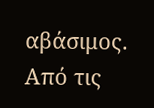αβάσιμος. Από τις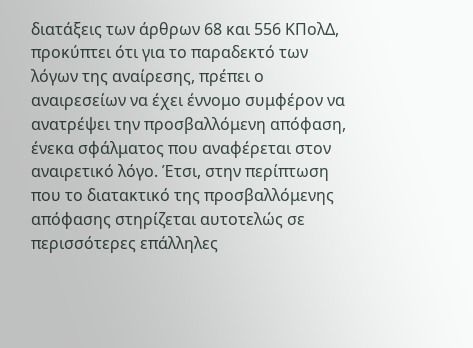διατάξεις των άρθρων 68 και 556 ΚΠολΔ, προκύπτει ότι για το παραδεκτό των λόγων της αναίρεσης, πρέπει ο αναιρεσείων να έχει έννομο συμφέρον να ανατρέψει την προσβαλλόμενη απόφαση, ένεκα σφάλματος που αναφέρεται στον αναιρετικό λόγο. Έτσι, στην περίπτωση που το διατακτικό της προσβαλλόμενης απόφασης στηρίζεται αυτοτελώς σε περισσότερες επάλληλες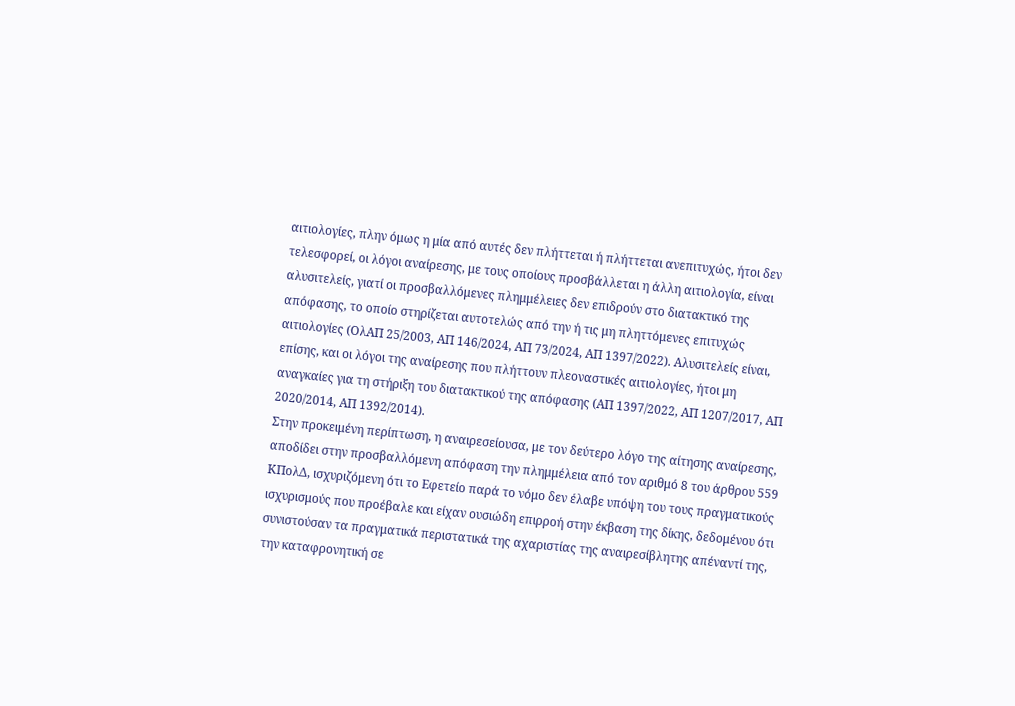αιτιολογίες, πλην όμως η μία από αυτές δεν πλήττεται ή πλήττεται ανεπιτυχώς, ήτοι δεν τελεσφορεί, οι λόγοι αναίρεσης, με τους οποίους προσβάλλεται η άλλη αιτιολογία, είναι αλυσιτελείς, γιατί οι προσβαλλόμενες πλημμέλειες δεν επιδρούν στο διατακτικό της απόφασης, το οποίο στηρίζεται αυτοτελώς από την ή τις μη πληττόμενες επιτυχώς αιτιολογίες (ΟλΑΠ 25/2003, ΑΠ 146/2024, ΑΠ 73/2024, ΑΠ 1397/2022). Αλυσιτελείς είναι, επίσης, και οι λόγοι της αναίρεσης που πλήττουν πλεοναστικές αιτιολογίες, ήτοι μη αναγκαίες για τη στήριξη του διατακτικού της απόφασης (ΑΠ 1397/2022, ΑΠ 1207/2017, ΑΠ 2020/2014, ΑΠ 1392/2014).
Στην προκειμένη περίπτωση, η αναιρεσείουσα, με τον δεύτερο λόγο της αίτησης αναίρεσης, αποδίδει στην προσβαλλόμενη απόφαση την πλημμέλεια από τον αριθμό 8 του άρθρου 559 ΚΠολΔ, ισχυριζόμενη ότι το Εφετείο παρά το νόμο δεν έλαβε υπόψη του τους πραγματικούς ισχυρισμούς που προέβαλε και είχαν ουσιώδη επιρροή στην έκβαση της δίκης, δεδομένου ότι συνιστούσαν τα πραγματικά περιστατικά της αχαριστίας της αναιρεσίβλητης απέναντί της, την καταφρονητική σε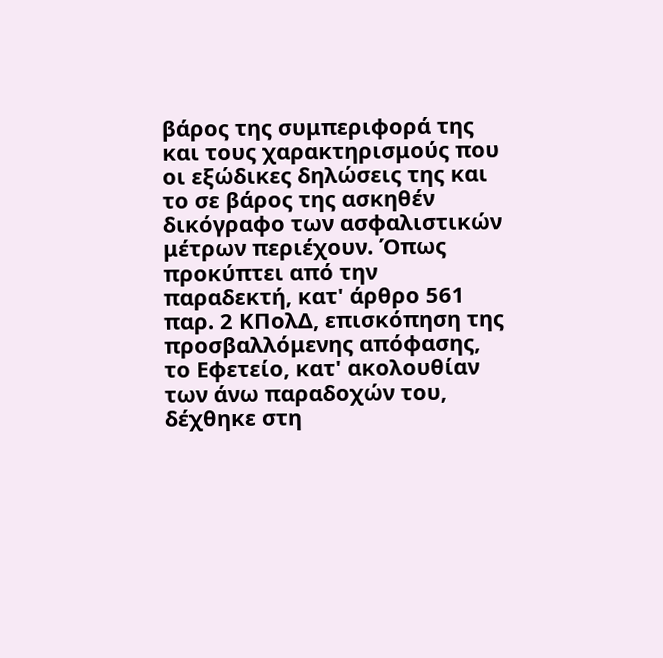βάρος της συμπεριφορά της και τους χαρακτηρισμούς που οι εξώδικες δηλώσεις της και το σε βάρος της ασκηθέν δικόγραφο των ασφαλιστικών μέτρων περιέχουν. Όπως προκύπτει από την παραδεκτή, κατ' άρθρο 561 παρ. 2 ΚΠολΔ, επισκόπηση της προσβαλλόμενης απόφασης, το Εφετείο, κατ' ακολουθίαν των άνω παραδοχών του, δέχθηκε στη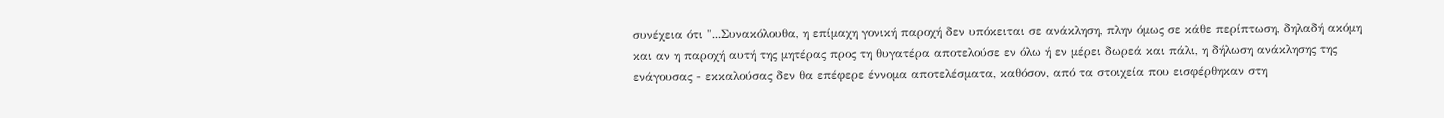συνέχεια ότι "...Συνακόλουθα, η επίμαχη γονική παροχή δεν υπόκειται σε ανάκληση, πλην όμως σε κάθε περίπτωση, δηλαδή ακόμη και αν η παροχή αυτή της μητέρας προς τη θυγατέρα αποτελούσε εν όλω ή εν μέρει δωρεά και πάλι, η δήλωση ανάκλησης της ενάγουσας - εκκαλούσας δεν θα επέφερε έννομα αποτελέσματα, καθόσον, από τα στοιχεία που εισφέρθηκαν στη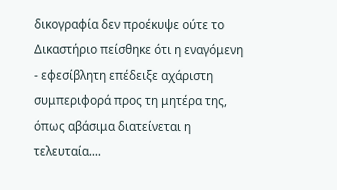δικογραφία δεν προέκυψε ούτε το Δικαστήριο πείσθηκε ότι η εναγόμενη - εφεσίβλητη επέδειξε αχάριστη συμπεριφορά προς τη μητέρα της, όπως αβάσιμα διατείνεται η τελευταία....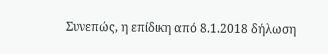Συνεπώς, η επίδικη από 8.1.2018 δήλωση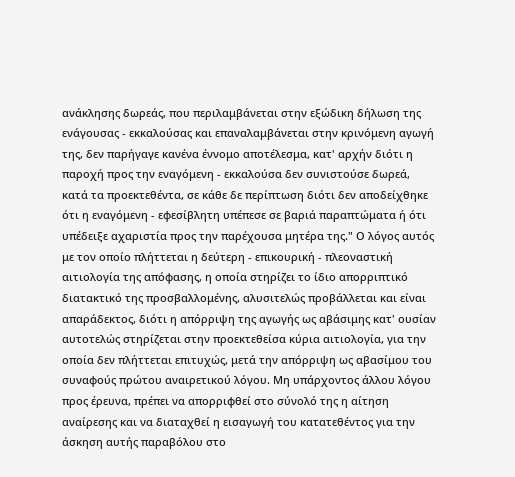ανάκλησης δωρεάς, που περιλαμβάνεται στην εξώδικη δήλωση της ενάγουσας - εκκαλούσας και επαναλαμβάνεται στην κρινόμενη αγωγή της, δεν παρήγαγε κανένα έννομο αποτέλεσμα, κατ' αρχήν διότι η παροχή προς την εναγόμενη - εκκαλούσα δεν συνιστούσε δωρεά, κατά τα προεκτεθέντα, σε κάθε δε περίπτωση διότι δεν αποδείχθηκε ότι η εναγόμενη - εφεσίβλητη υπέπεσε σε βαριά παραπτώματα ή ότι υπέδειξε αχαριστία προς την παρέχουσα μητέρα της." Ο λόγος αυτός με τον οποίο πλήττεται η δεύτερη - επικουρική - πλεοναστική αιτιολογία της απόφασης, η οποία στηρίζει το ίδιο απορριπτικό διατακτικό της προσβαλλομένης, αλυσιτελώς προβάλλεται και είναι απαράδεκτος, διότι η απόρριψη της αγωγής ως αβάσιμης κατ' ουσίαν αυτοτελώς στηρίζεται στην προεκτεθείσα κύρια αιτιολογία, για την οποία δεν πλήττεται επιτυχώς, μετά την απόρριψη ως αβασίμου του συναφούς πρώτου αναιρετικού λόγου. Μη υπάρχοντος άλλου λόγου προς έρευνα, πρέπει να απορριφθεί στο σύνολό της η αίτηση αναίρεσης και να διαταχθεί η εισαγωγή του κατατεθέντος για την άσκηση αυτής παραβόλου στο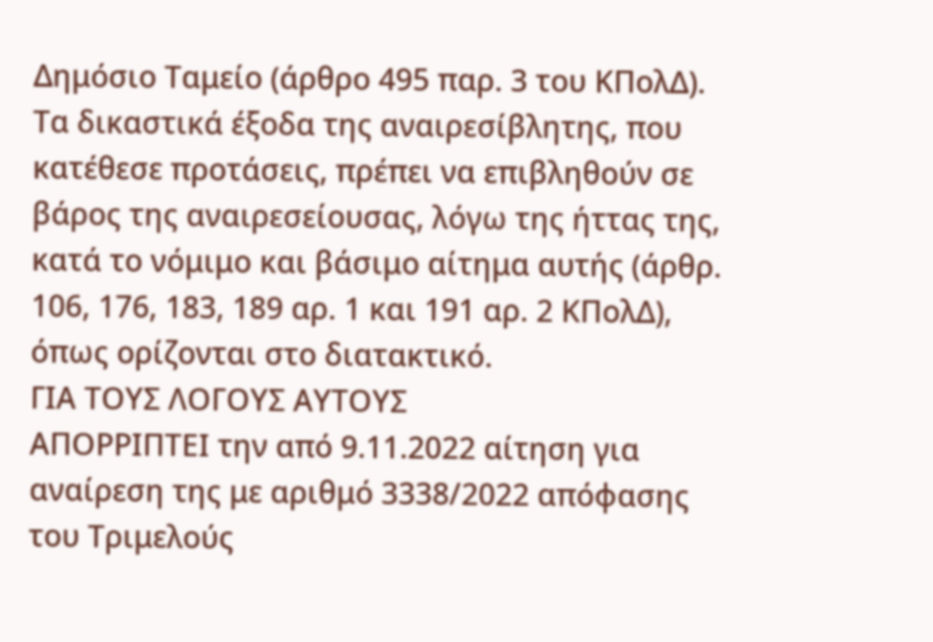Δημόσιο Ταμείο (άρθρο 495 παρ. 3 του ΚΠολΔ). Τα δικαστικά έξοδα της αναιρεσίβλητης, που κατέθεσε προτάσεις, πρέπει να επιβληθούν σε βάρος της αναιρεσείουσας, λόγω της ήττας της, κατά το νόμιμο και βάσιμο αίτημα αυτής (άρθρ. 106, 176, 183, 189 αρ. 1 και 191 αρ. 2 ΚΠολΔ), όπως ορίζονται στο διατακτικό.
ΓΙΑ ΤΟΥΣ ΛΟΓΟΥΣ ΑΥΤΟΥΣ
ΑΠΟΡΡΙΠΤΕΙ την από 9.11.2022 αίτηση για αναίρεση της με αριθμό 3338/2022 απόφασης του Τριμελούς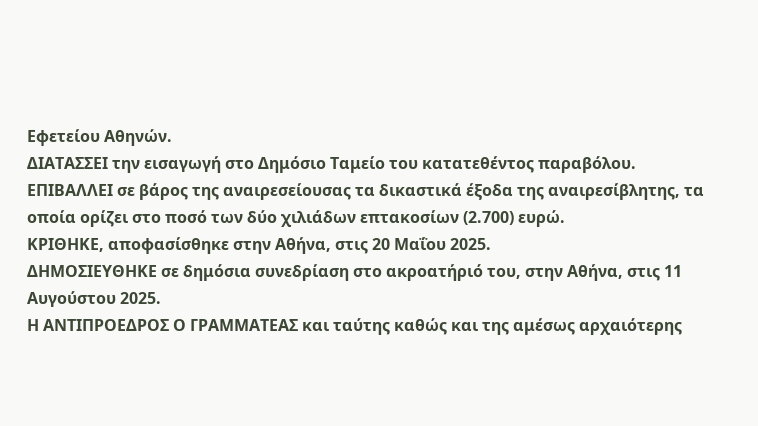Εφετείου Αθηνών.
ΔΙΑΤΑΣΣΕΙ την εισαγωγή στο Δημόσιο Ταμείο του κατατεθέντος παραβόλου.
ΕΠΙΒΑΛΛΕΙ σε βάρος της αναιρεσείουσας τα δικαστικά έξοδα της αναιρεσίβλητης, τα οποία ορίζει στο ποσό των δύο χιλιάδων επτακοσίων (2.700) ευρώ.
ΚΡΙΘΗΚΕ, αποφασίσθηκε στην Αθήνα, στις 20 Μαΐου 2025.
ΔΗΜΟΣΙΕΥΘΗΚΕ σε δημόσια συνεδρίαση στο ακροατήριό του, στην Αθήνα, στις 11 Αυγούστου 2025.
Η ΑΝΤΙΠΡΟΕΔΡΟΣ Ο ΓΡΑΜΜΑΤΕΑΣ και ταύτης καθώς και της αμέσως αρχαιότερης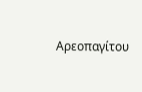Αρεοπαγίτου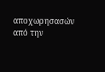αποχωρησασών από την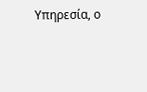Υπηρεσία, ο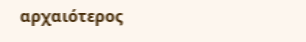αρχαιότερος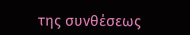της συνθέσεως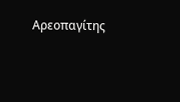Αρεοπαγίτης